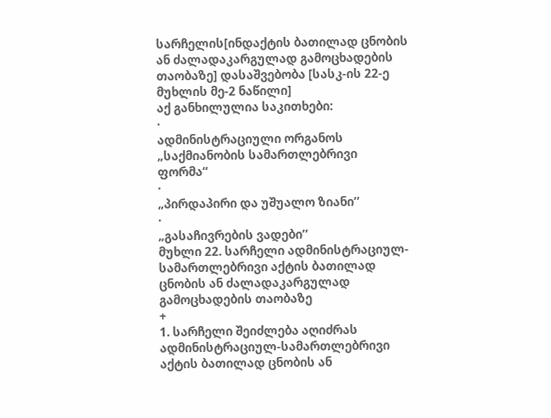სარჩელის[ინდაქტის ბათილად ცნობის ან ძალადაკარგულად გამოცხადების თაობაზე] დასაშვებობა [სასკ-ის 22-ე მუხლის მე-2 ნაწილი]
აქ განხილულია საკითხები:
·
ადმინისტრაციული ორგანოს „საქმიანობის სამართლებრივი
ფორმა“
·
„პირდაპირი და უშუალო ზიანი’’
·
„გასაჩივრების ვადები’’
მუხლი 22. სარჩელი ადმინისტრაციულ-სამართლებრივი აქტის ბათილად ცნობის ან ძალადაკარგულად გამოცხადების თაობაზე
+
1. სარჩელი შეიძლება აღიძრას ადმინისტრაციულ-სამართლებრივი აქტის ბათილად ცნობის ან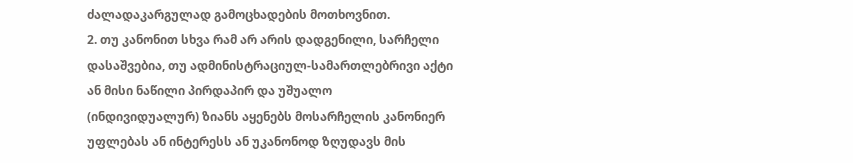ძალადაკარგულად გამოცხადების მოთხოვნით.
2. თუ კანონით სხვა რამ არ არის დადგენილი, სარჩელი დასაშვებია, თუ ადმინისტრაციულ-სამართლებრივი აქტი ან მისი ნაწილი პირდაპირ და უშუალო
(ინდივიდუალურ) ზიანს აყენებს მოსარჩელის კანონიერ უფლებას ან ინტერესს ან უკანონოდ ზღუდავს მის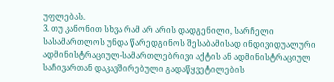უფლებას.
3. თუ კანონით სხვა რამ არ არის დადგენილი, სარჩელი სასამართლოს უნდა წარედგინოს შესაბამისად ინდივიდუალური ადმინისტრაციულ-სამართლებრივი აქტის ან ადმინისტრაციულ საჩივართან დაკავშირებული გადაწყვეტილების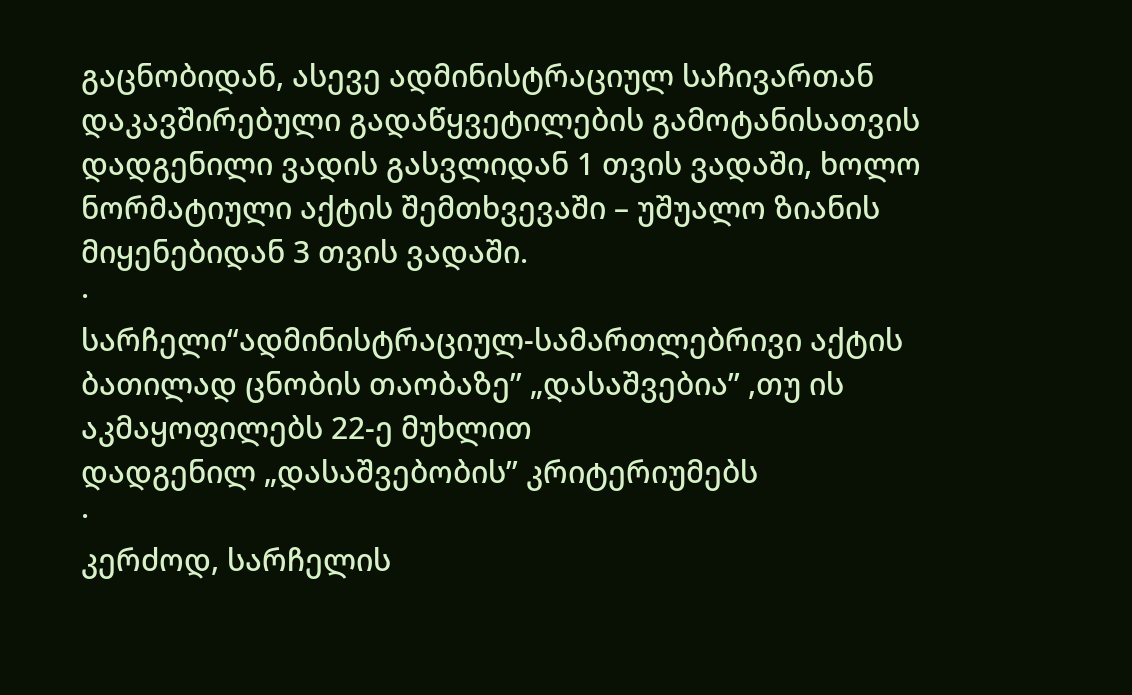გაცნობიდან, ასევე ადმინისტრაციულ საჩივართან დაკავშირებული გადაწყვეტილების გამოტანისათვის დადგენილი ვადის გასვლიდან 1 თვის ვადაში, ხოლო ნორმატიული აქტის შემთხვევაში – უშუალო ზიანის მიყენებიდან 3 თვის ვადაში.
·
სარჩელი“ადმინისტრაციულ-სამართლებრივი აქტის ბათილად ცნობის თაობაზე’’ „დასაშვებია’’ ,თუ ის აკმაყოფილებს 22-ე მუხლით
დადგენილ „დასაშვებობის’’ კრიტერიუმებს
·
კერძოდ, სარჩელის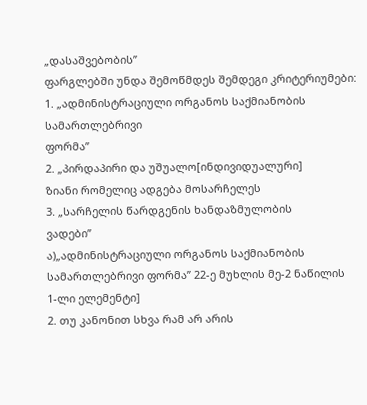„დასაშვებობის’’
ფარგლებში უნდა შემოწმდეს შემდეგი კრიტერიუმები:
1. „ადმინისტრაციული ორგანოს საქმიანობის სამართლებრივი
ფორმა’’
2. „პირდაპირი და უშუალო[ინდივიდუალური]
ზიანი რომელიც ადგება მოსარჩელეს
3. „სარჩელის წარდგენის ხანდაზმულობის
ვადები’’
ა)„ადმინისტრაციული ორგანოს საქმიანობის სამართლებრივი ფორმა’’ 22-ე მუხლის მე-2 ნაწილის
1-ლი ელემენტი]
2. თუ კანონით სხვა რამ არ არის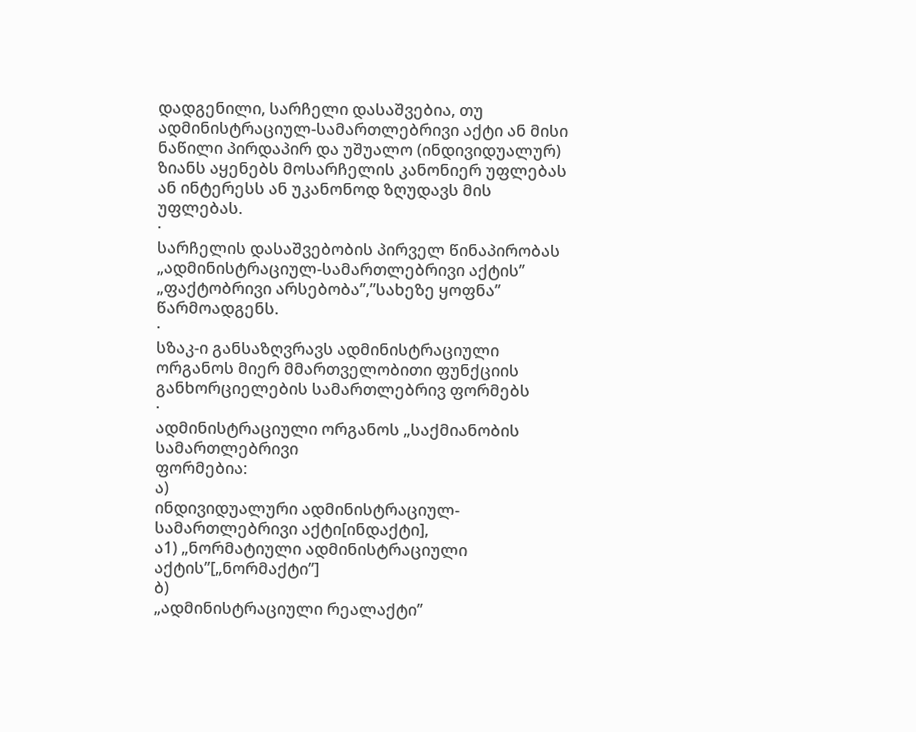დადგენილი, სარჩელი დასაშვებია, თუ ადმინისტრაციულ-სამართლებრივი აქტი ან მისი ნაწილი პირდაპირ და უშუალო (ინდივიდუალურ) ზიანს აყენებს მოსარჩელის კანონიერ უფლებას ან ინტერესს ან უკანონოდ ზღუდავს მის უფლებას.
·
სარჩელის დასაშვებობის პირველ წინაპირობას „ადმინისტრაციულ-სამართლებრივი აქტის’’ „ფაქტობრივი არსებობა’’,”სახეზე ყოფნა’’ წარმოადგენს.
·
სზაკ-ი განსაზღვრავს ადმინისტრაციული
ორგანოს მიერ მმართველობითი ფუნქციის განხორციელების სამართლებრივ ფორმებს
·
ადმინისტრაციული ორგანოს „საქმიანობის სამართლებრივი
ფორმებია:
ა)
ინდივიდუალური ადმინისტრაციულ-სამართლებრივი აქტი[ინდაქტი],
ა1) „ნორმატიული ადმინისტრაციული
აქტის’’[„ნორმაქტი’’]
ბ)
„ადმინისტრაციული რეალაქტი’’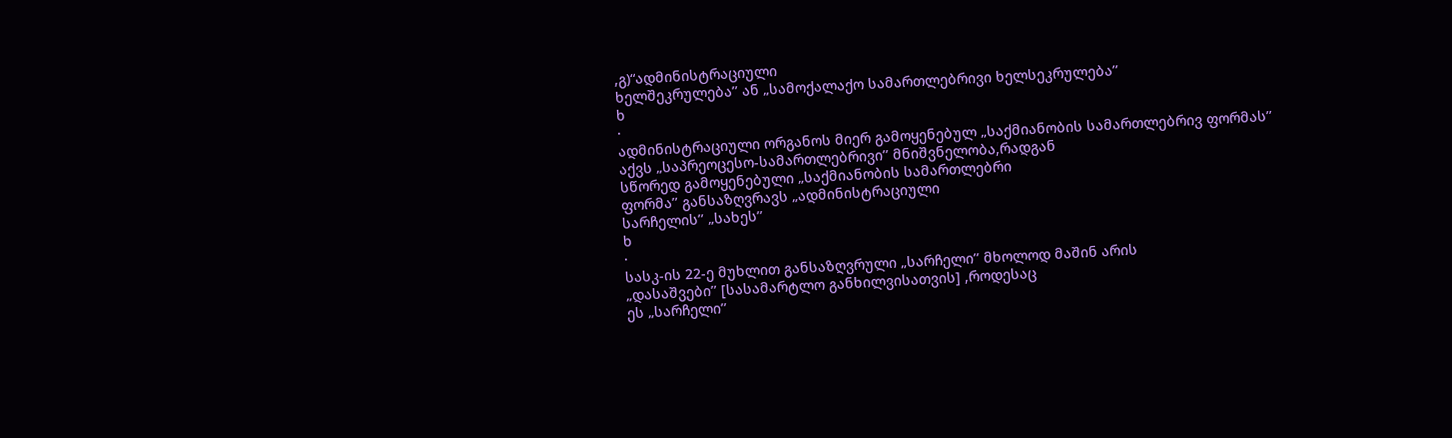,გ)“ადმინისტრაციული
ხელშეკრულება’’ ან „სამოქალაქო სამართლებრივი ხელსეკრულება’’
ხ
·
ადმინისტრაციული ორგანოს მიერ გამოყენებულ „საქმიანობის სამართლებრივ ფორმას’’
აქვს „საპრეოცესო-სამართლებრივი’’ მნიშვნელობა,რადგან
სწორედ გამოყენებული „საქმიანობის სამართლებრი
ფორმა’’ განსაზღვრავს „ადმინისტრაციული
სარჩელის’’ „სახეს’’
ხ
·
სასკ-ის 22-ე მუხლით განსაზღვრული „სარჩელი’’ მხოლოდ მაშინ არის
„დასაშვები’’ [სასამარტლო განხილვისათვის] ,როდესაც
ეს „სარჩელი’’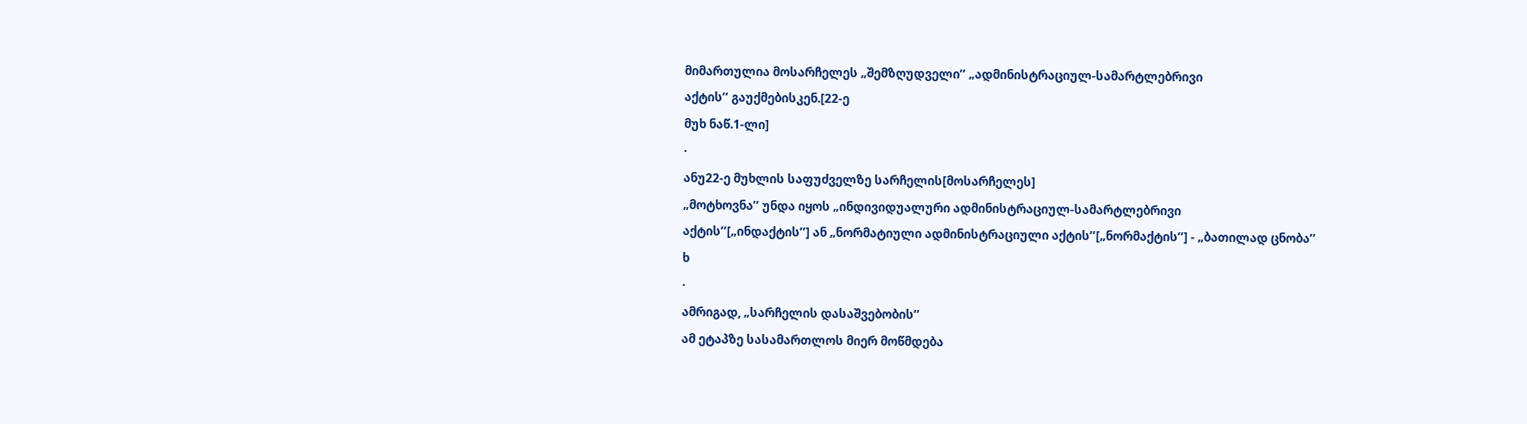მიმართულია მოსარჩელეს „შემზღუდველი’’ „ადმინისტრაციულ-სამარტლებრივი
აქტის’’ გაუქმებისკენ.[22-ე
მუხ ნაწ.1-ლი]
·
ანუ22-ე მუხლის საფუძველზე სარჩელის[მოსარჩელეს]
„მოტხოვნა’’ უნდა იყოს „ინდივიდუალური ადმინისტრაციულ-სამარტლებრივი
აქტის’’[„ინდაქტის’’] ან „ნორმატიული ადმინისტრაციული აქტის’’[„ნორმაქტის’’] - „ბათილად ცნობა’’
ხ
·
ამრიგად, „სარჩელის დასაშვებობის’’
ამ ეტაპზე სასამართლოს მიერ მოწმდება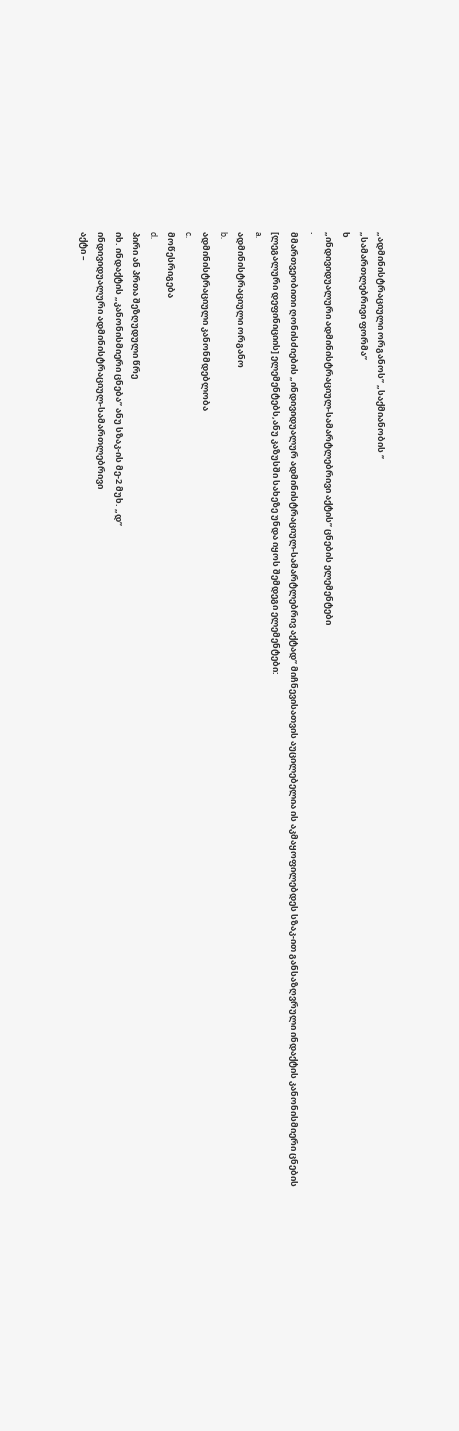„ადმინისტრაციული ორგანოს’’ „საქმიანობის ‘’
„სამართლებრივი ფორმა’’
ხ
„ინდივიდუალური ადმინისტრაციულ-სამარტლებრივი აქტის’’ ცნების ელემენტები
·
მმართვეობითი ღონისძიების „ინდივიდუალურ ადმინისტრაციულ-სამარტლებრივ აქტად’’ მიჩნევისათვის აუცილებელია ის აკმაყოფილებდეს სზაკ-ით განსაზღვრული ინდაქტის კანონისმიერი ცნების
[ლეგალური დეფინიციის] ელემენტებს,ანუ კაზუსში სახეზე უნდა იყოს შემდეგი ელემენტები:
a.
ადმინისტრაციული ორგანო
b.
ადმინისტრაციული კანონმდებლობა
c.
მოწესრიგება
d.
პირი ან პრთა შეზღუდული წრე
იხ. ინდაქტის „კანონისმიერი ცნება’’ ანუ სზაკ-ის მე-2 მუხ. „დ’’
ინდივიდუალური ადმინისტრაციულ-სამართლებრივი
აქტი –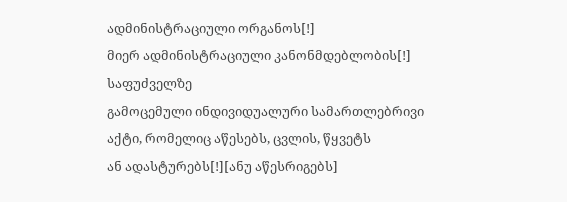ადმინისტრაციული ორგანოს[!]
მიერ ადმინისტრაციული კანონმდებლობის[!] საფუძველზე
გამოცემული ინდივიდუალური სამართლებრივი აქტი, რომელიც აწესებს, ცვლის, წყვეტს
ან ადასტურებს[!][ანუ აწესრიგებს]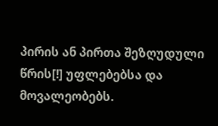პირის ან პირთა შეზღუდული
წრის[!] უფლებებსა და მოვალეობებს.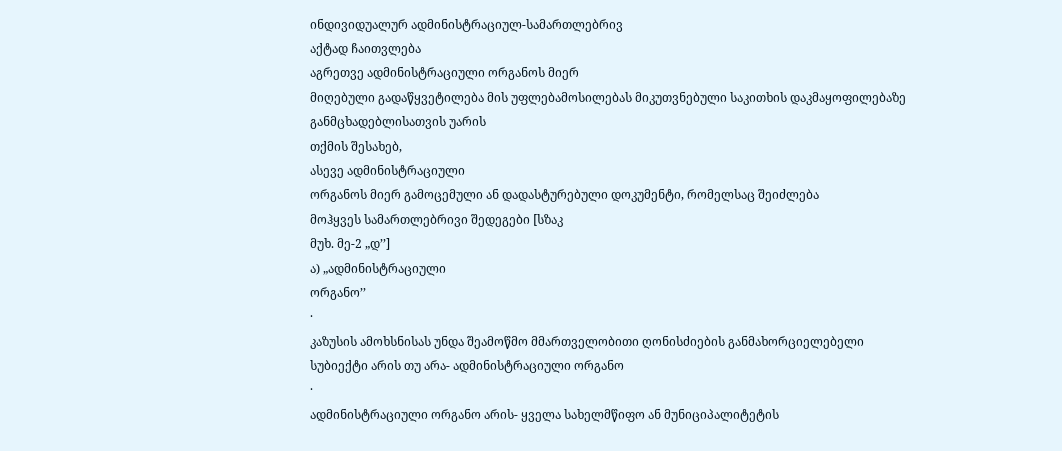ინდივიდუალურ ადმინისტრაციულ-სამართლებრივ
აქტად ჩაითვლება
აგრეთვე ადმინისტრაციული ორგანოს მიერ
მიღებული გადაწყვეტილება მის უფლებამოსილებას მიკუთვნებული საკითხის დაკმაყოფილებაზე განმცხადებლისათვის უარის
თქმის შესახებ,
ასევე ადმინისტრაციული
ორგანოს მიერ გამოცემული ან დადასტურებული დოკუმენტი, რომელსაც შეიძლება
მოჰყვეს სამართლებრივი შედეგები [სზაკ
მუხ. მე-2 „დ’’]
ა) „ადმინისტრაციული
ორგანო’’
·
კაზუსის ამოხსნისას უნდა შეამოწმო მმართველობითი ღონისძიების განმახორციელებელი
სუბიექტი არის თუ არა- ადმინისტრაციული ორგანო
·
ადმინისტრაციული ორგანო არის- ყველა სახელმწიფო ან მუნიციპალიტეტის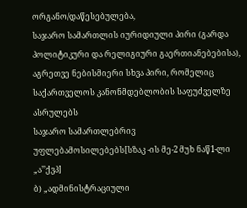ორგანო/დაწესებულება,
საჯარო სამართლის იურიდიული პირი (გარდა პოლიტიკური და რელიგიური გაერთიანებებისა),
აგრეთვე ნებისმიერი სხვა პირი, რომელიც საქართველოს კანონმდებლობის საფუძველზე ასრულებს
საჯარო სამართლებრივ უფლებამოსილებებს[სზაკ -ის მე-2 მუხ ნაწ1-ლი
„ა’’ქვპ]
ბ) „ადმინისტრაციული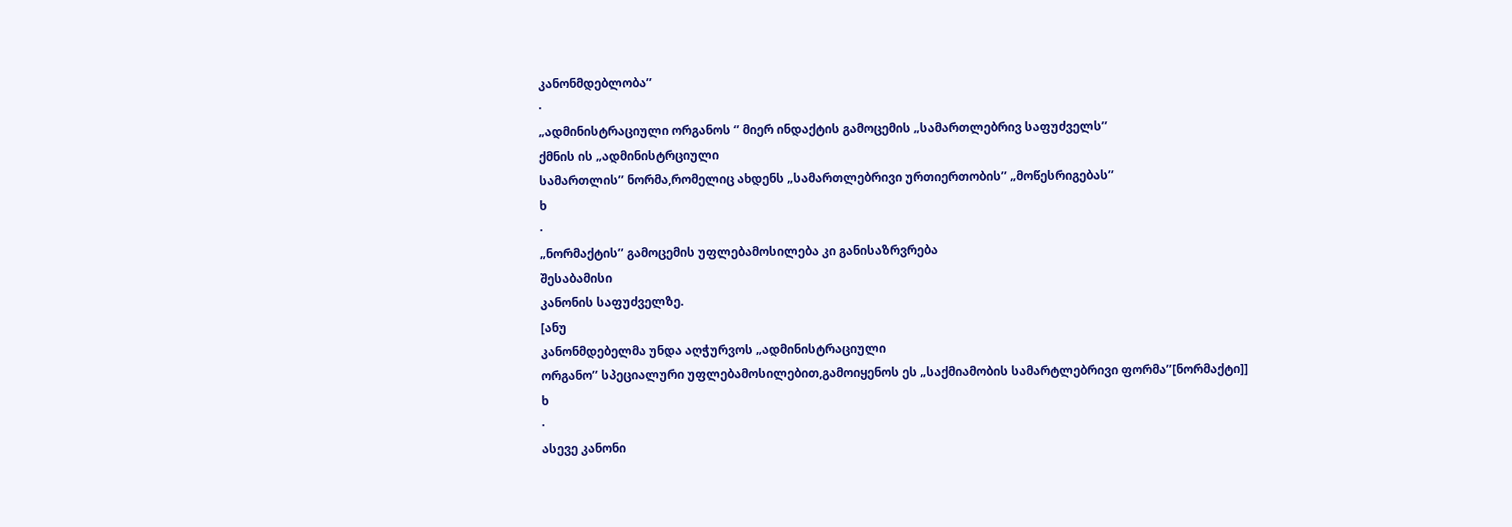კანონმდებლობა’’
·
„ადმინისტრაციული ორგანოს ‘’ მიერ ინდაქტის გამოცემის „სამართლებრივ საფუძველს’’
ქმნის ის „ადმინისტრციული
სამართლის’’ ნორმა,რომელიც ახდენს „სამართლებრივი ურთიერთობის’’ „მოწესრიგებას’’
ხ
·
„ნორმაქტის’’ გამოცემის უფლებამოსილება კი განისაზრვრება
შესაბამისი
კანონის საფუძველზე.
[ანუ
კანონმდებელმა უნდა აღჭურვოს „ადმინისტრაციული
ორგანო’’ სპეციალური უფლებამოსილებით,გამოიყენოს ეს „საქმიამობის სამარტლებრივი ფორმა’’[ნორმაქტი]]
ხ
·
ასევე კანონი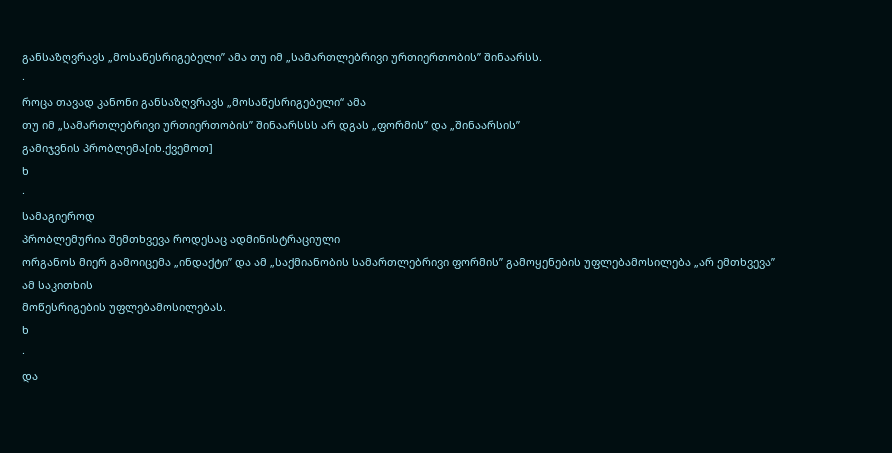განსაზღვრავს „მოსაწესრიგებელი’’ ამა თუ იმ „სამართლებრივი ურთიერთობის’’ შინაარსს.
·
როცა თავად კანონი განსაზღვრავს „მოსაწესრიგებელი“ ამა
თუ იმ „სამართლებრივი ურთიერთობის’’ შინაარსსს არ დგას „ფორმის’’ და „შინაარსის’’
გამიჯვნის პრობლემა[იხ.ქვემოთ]
ხ
·
სამაგიეროდ
პრობლემურია შემთხვევა როდესაც ადმინისტრაციული
ორგანოს მიერ გამოიცემა „ინდაქტი’’ და ამ „საქმიანობის სამართლებრივი ფორმის’’ გამოყენების უფლებამოსილება „არ ემთხვევა’’
ამ საკითხის
მოწესრიგების უფლებამოსილებას.
ხ
·
და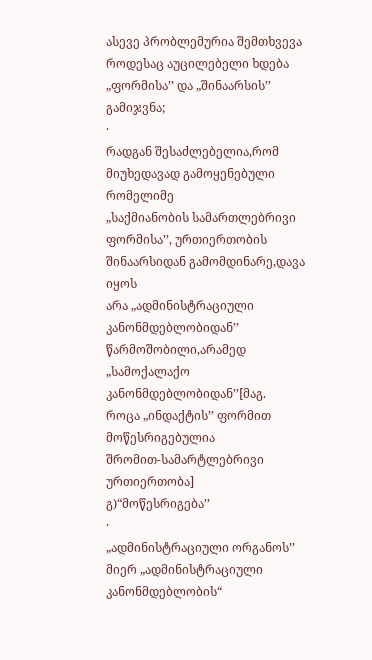ასევე პრობლემურია შემთხვევა როდესაც აუცილებელი ხდება „ფორმისა’’ და „შინაარსის’’ გამიჯვნა;
·
რადგან შესაძლებელია,რომ მიუხედავად გამოყენებული რომელიმე
„საქმიანობის სამართლებრივი ფორმისა’’, ურთიერთობის შინაარსიდან გამომდინარე,დავა იყოს
არა „ადმინისტრაციული კანონმდებლობიდან’’ წარმოშობილი,არამედ „სამოქალაქო კანონმდებლობიდან’’[მაგ.
როცა „ინდაქტის’’ ფორმით მოწესრიგებულია
შრომით-სამარტლებრივი
ურთიერთობა]
გ)“მოწესრიგება’’
·
„ადმინისტრაციული ორგანოს’’ მიერ „ადმინისტრაციული კანონმდებლობის“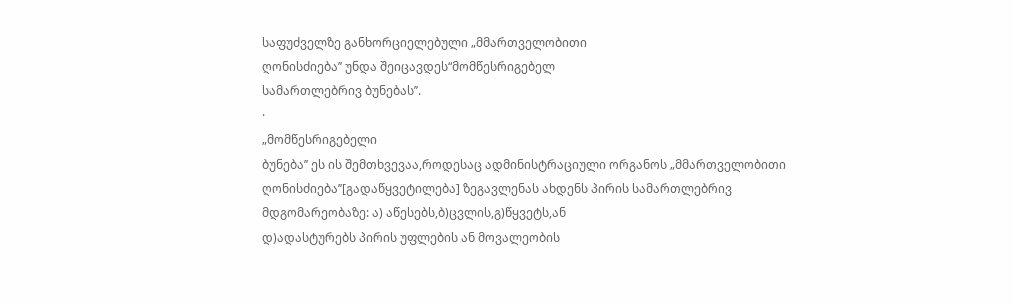საფუძველზე განხორციელებული „მმართველობითი
ღონისძიება’’ უნდა შეიცავდეს“მომწესრიგებელ
სამართლებრივ ბუნებას’’.
·
„მომწესრიგებელი
ბუნება’’ ეს ის შემთხვევაა,როდესაც ადმინისტრაციული ორგანოს „მმართველობითი ღონისძიება’’[გადაწყვეტილება] ზეგავლენას ახდენს პირის სამართლებრივ მდგომარეობაზე: ა) აწესებს,ბ)ცვლის,გ)წყვეტს,ან
დ)ადასტურებს პირის უფლების ან მოვალეობის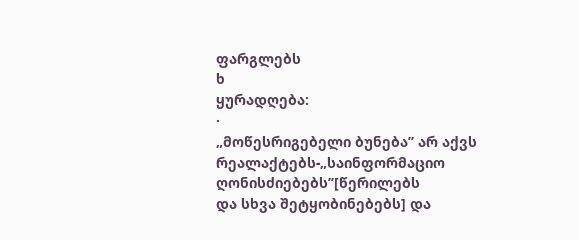ფარგლებს
ხ
ყურადღება:
·
„მოწესრიგებელი ბუნება’’ არ აქვს რეალაქტებს-„საინფორმაციო ღონისძიებებს’’[წერილებს
და სხვა შეტყობინებებს] და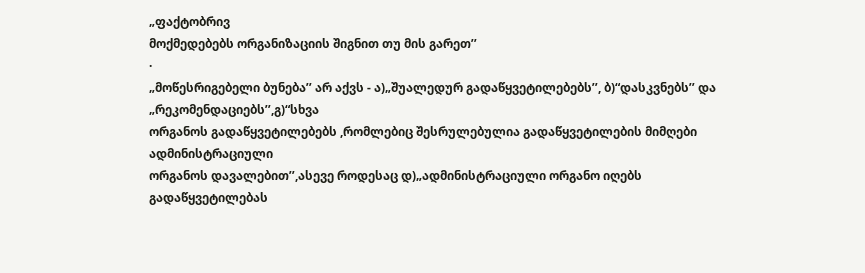„ფაქტობრივ
მოქმედებებს ორგანიზაციის შიგნით თუ მის გარეთ’’
·
„მოწესრიგებელი ბუნება’’ არ აქვს - ა)„შუალედურ გადაწყვეტილებებს’’, ბ)“დასკვნებს’’ და „რეკომენდაციებს’’,გ)“სხვა
ორგანოს გადაწყვეტილებებს ,რომლებიც შესრულებულია გადაწყვეტილების მიმღები ადმინისტრაციული
ორგანოს დავალებით’’,ასევე როდესაც დ)„ადმინისტრაციული ორგანო იღებს გადაწყვეტილებას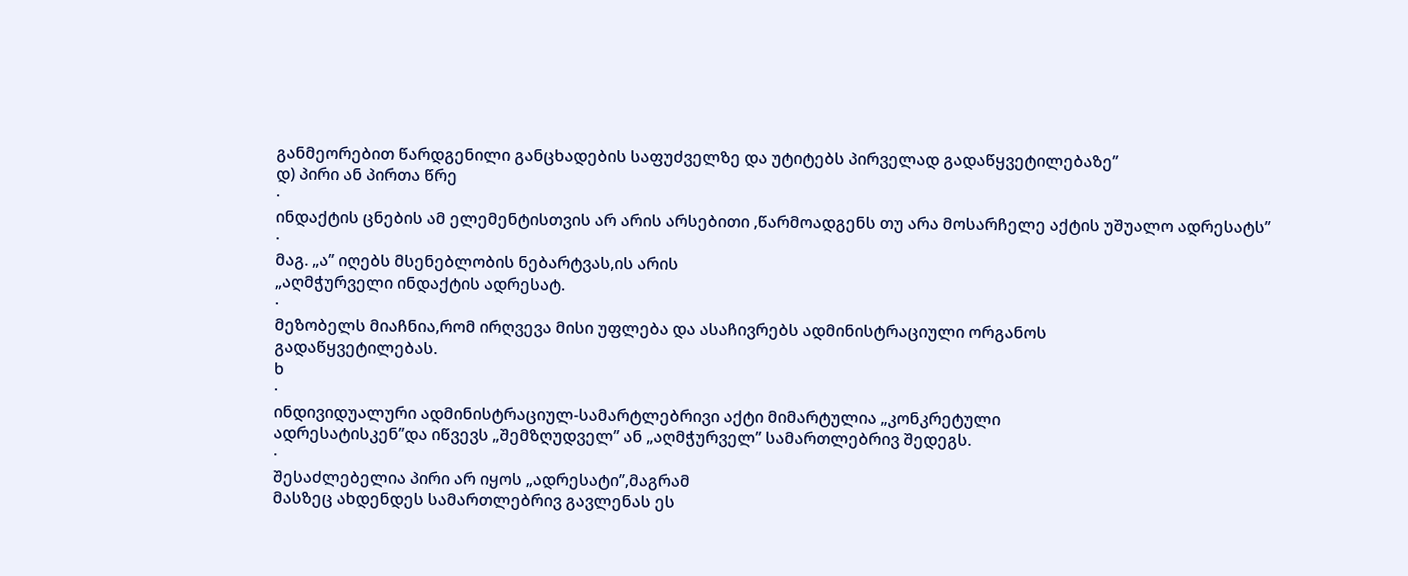განმეორებით წარდგენილი განცხადების საფუძველზე და უტიტებს პირველად გადაწყვეტილებაზე’’
დ) პირი ან პირთა წრე
·
ინდაქტის ცნების ამ ელემენტისთვის არ არის არსებითი ,წარმოადგენს თუ არა მოსარჩელე აქტის უშუალო ადრესატს’’
·
მაგ. „ა’’ იღებს მსენებლობის ნებარტვას,ის არის
„აღმჭურველი ინდაქტის ადრესატ.
·
მეზობელს მიაჩნია,რომ ირღვევა მისი უფლება და ასაჩივრებს ადმინისტრაციული ორგანოს
გადაწყვეტილებას.
ხ
·
ინდივიდუალური ადმინისტრაციულ-სამარტლებრივი აქტი მიმარტულია „კონკრეტული
ადრესატისკენ’’და იწვევს „შემზღუდველ’’ ან „აღმჭურველ’’ სამართლებრივ შედეგს.
·
შესაძლებელია პირი არ იყოს „ადრესატი’’,მაგრამ
მასზეც ახდენდეს სამართლებრივ გავლენას ეს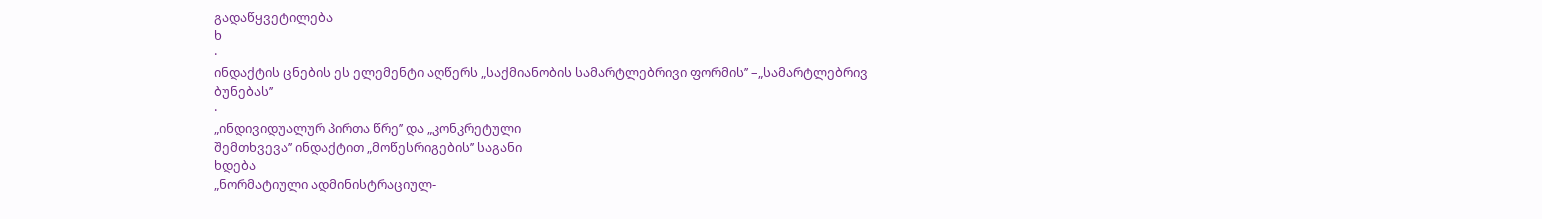გადაწყვეტილება
ხ
·
ინდაქტის ცნების ეს ელემენტი აღწერს „საქმიანობის სამარტლებრივი ფორმის’’ –„სამარტლებრივ
ბუნებას’’
·
„ინდივიდუალურ პირთა წრე’’ და „კონკრეტული
შემთხვევა’’ ინდაქტით „მოწესრიგების’’ საგანი
ხდება
„ნორმატიული ადმინისტრაციულ-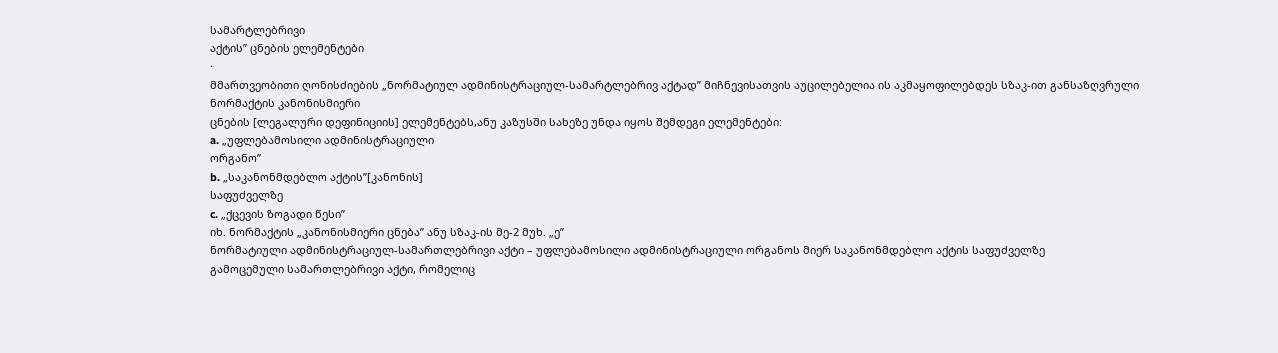სამარტლებრივი
აქტის’’ ცნების ელემენტები
·
მმართვეობითი ღონისძიების „ნორმატიულ ადმინისტრაციულ-სამარტლებრივ აქტად’’ მიჩნევისათვის აუცილებელია ის აკმაყოფილებდეს სზაკ-ით განსაზღვრული ნორმაქტის კანონისმიერი
ცნების [ლეგალური დეფინიციის] ელემენტებს,ანუ კაზუსში სახეზე უნდა იყოს შემდეგი ელემენტები:
a. „უფლებამოსილი ადმინისტრაციული
ორგანო’’
b. „საკანონმდებლო აქტის’’[კანონის]
საფუძველზე
c. „ქცევის ზოგადი წესი’’
იხ. ნორმაქტის „კანონისმიერი ცნება’’ ანუ სზაკ-ის მე-2 მუხ. „ე’’
ნორმატიული ადმინისტრაციულ-სამართლებრივი აქტი – უფლებამოსილი ადმინისტრაციული ორგანოს მიერ საკანონმდებლო აქტის საფუძველზე
გამოცემული სამართლებრივი აქტი, რომელიც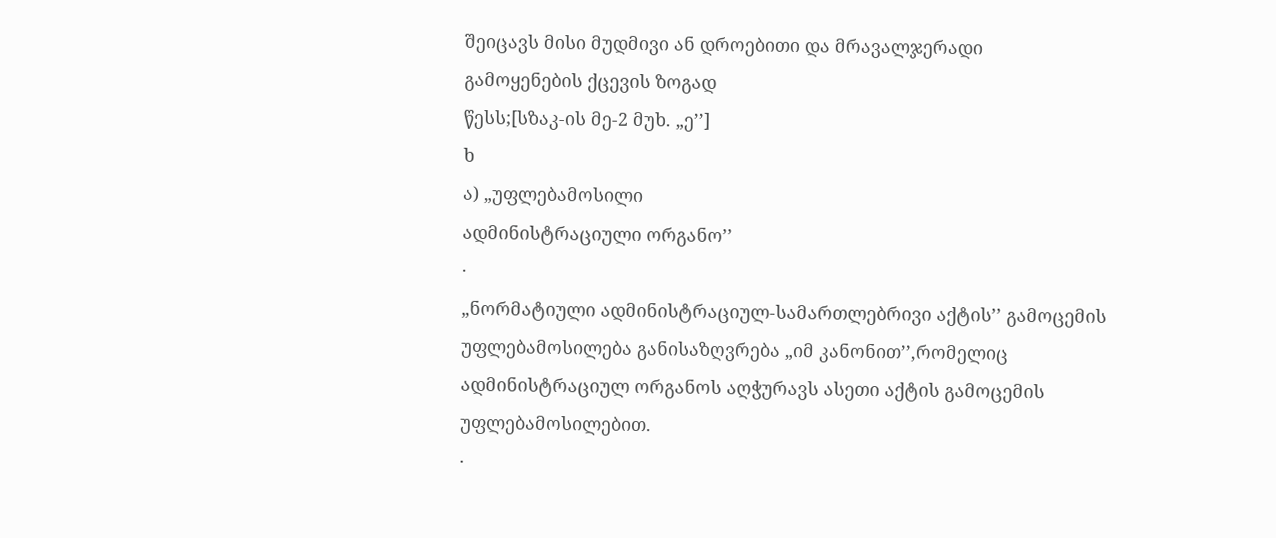შეიცავს მისი მუდმივი ან დროებითი და მრავალჯერადი
გამოყენების ქცევის ზოგად
წესს;[სზაკ-ის მე-2 მუხ. „ე’’]
ხ
ა) „უფლებამოსილი
ადმინისტრაციული ორგანო’’
·
„ნორმატიული ადმინისტრაციულ-სამართლებრივი აქტის’’ გამოცემის უფლებამოსილება განისაზღვრება „იმ კანონით’’,რომელიც
ადმინისტრაციულ ორგანოს აღჭურავს ასეთი აქტის გამოცემის უფლებამოსილებით.
·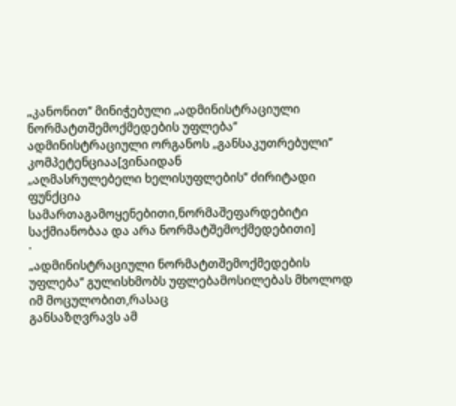„კანონით’’ მინიჭებული „ადმინისტრაციული ნორმატთშემოქმედების უფლება’’ ადმინისტრაციული ორგანოს „განსაკუთრებული’’ კომპეტენციაა[ვინაიდან
„აღმასრულებელი ხელისუფლების’’ ძირიტადი ფუნქცია სამართაგამოყენებითი,ნორმაშეფარდებიტი
საქმიანობაა და არა ნორმატშემოქმედებითი]
·
„ადმინისტრაციული ნორმატთშემოქმედების
უფლება’’ გულისხმობს უფლებამოსილებას მხოლოდ იმ მოცულობით,რასაც
განსაზღვრავს ამ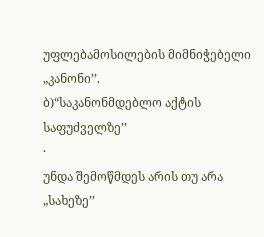უფლებამოსილების მიმნიჭებელი „კანონი’’.
ბ)“საკანონმდებლო აქტის საფუძველზე’’
·
უნდა შემოწმდეს არის თუ არა
„სახეზე’’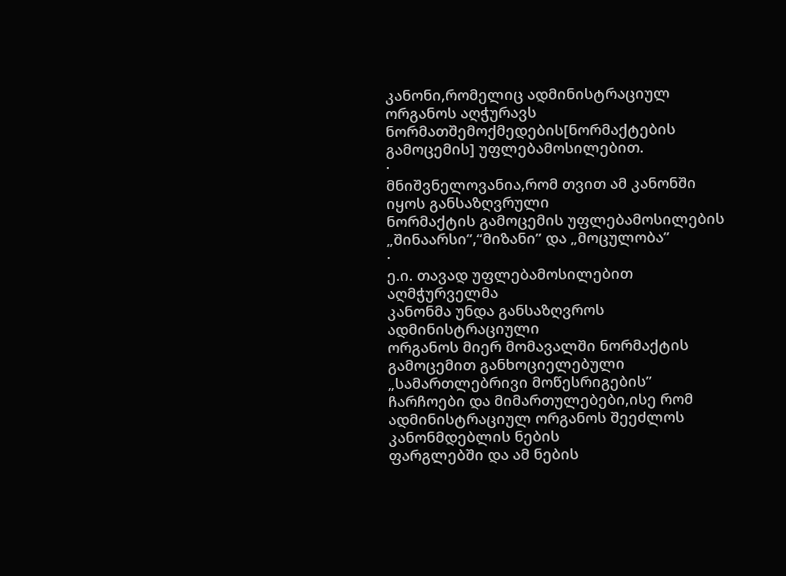კანონი,რომელიც ადმინისტრაციულ ორგანოს აღჭურავს ნორმათშემოქმედების[ნორმაქტების გამოცემის] უფლებამოსილებით.
·
მნიშვნელოვანია,რომ თვით ამ კანონში იყოს განსაზღვრული
ნორმაქტის გამოცემის უფლებამოსილების „შინაარსი’’,“მიზანი’’ და „მოცულობა’’
·
ე.ი. თავად უფლებამოსილებით აღმჭურველმა
კანონმა უნდა განსაზღვროს ადმინისტრაციული
ორგანოს მიერ მომავალში ნორმაქტის გამოცემით განხოციელებული „სამართლებრივი მოწესრიგების’’
ჩარჩოები და მიმართულებები,ისე რომ ადმინისტრაციულ ორგანოს შეეძლოს კანონმდებლის ნების
ფარგლებში და ამ ნების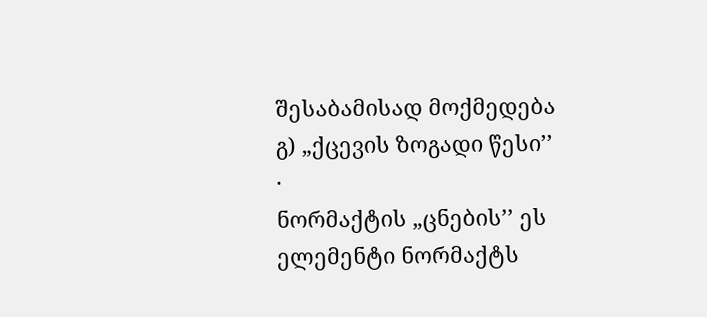შესაბამისად მოქმედება
გ) „ქცევის ზოგადი წესი’’
·
ნორმაქტის „ცნების’’ ეს ელემენტი ნორმაქტს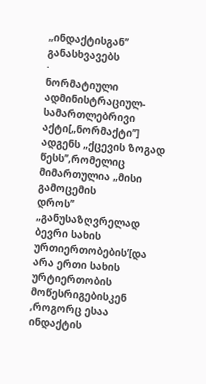„ინდაქტისგან’’ განასხვავებს
·
ნორმატიული ადმინისტრაციულ-სამართლებრივი აქტი[„ნორმაქტი’’] ადგენს „ქცევის ზოგად წესს’’,რომელიც მიმართულია „მისი გამოცემის
დროს’’ „განუსაზღვრელად ბევრი სახის ურთიერთობების’[და არა ერთი სახის ურტიერთობის მოწესრიგებისკენ ,როგორც ესაა ინდაქტის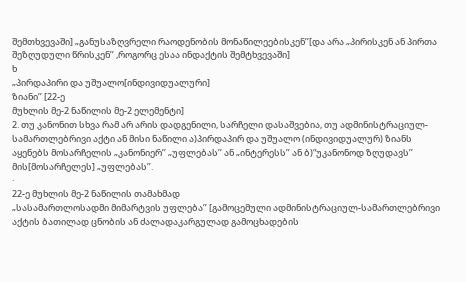შემთხვევაში] „განუსაზღვრელი რაოდენობის მონაწილეებისკენ’’[და არა „პირისკენ ან პირთა
შეზღუდული წრისკენ’’ ,როგორც ესაა ინდაქტის შემტხვევაში]
ხ
„პირდაპირი და უშუალო[ინდივიდუალური]
ზიანი’’ [22-ე
მუხლის მე-2 ნაწილის მე-2 ელემენტი]
2. თუ კანონით სხვა რამ არ არის დადგენილი, სარჩელი დასაშვებია, თუ ადმინისტრაციულ-სამართლებრივი აქტი ან მისი ნაწილი ა)პირდაპირ და უშუალო (ინდივიდუალურ) ზიანს აყენებს მოსარჩელის „კანონიერ’’ „უფლებას’’ ან „ინტერესს’’ ან ბ)“უკანონოდ ზღუდავს’’ მის[მოსარჩელეს] „უფლებას’’.
·
22-ე მუხლის მე-2 ნაწილის თამახმად
„სასამართლოსადმი მიმარტვის უფლება’’ [გამოცემული ადმინისტრაციულ-სამართლებრივი აქტის ბათილად ცნობის ან ძალადაკარგულად გამოცხადების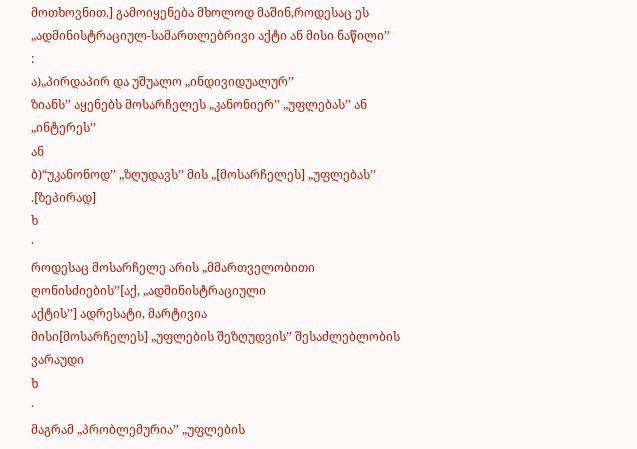მოთხოვნით.] გამოიყენება მხოლოდ მაშინ,როდესაც ეს „ადმინისტრაციულ-სამართლებრივი აქტი ან მისი ნაწილი’’
:
ა)„პირდაპირ და უშუალო „ინდივიდუალურ’’
ზიანს’’ აყენებს მოსარჩელეს „კანონიერ’’ „უფლებას’’ ან „ინტერეს’’
ან
ბ)“უკანონოდ’’ „ზღუდავს’’ მის „[მოსარჩელეს] „უფლებას’’
.[ზეპირად]
ხ
·
როდესაც მოსარჩელე არის „მმართველობითი ღონისძიების’’[აქ, „ადმინისტრაციული
აქტის’’] ადრესატი, მარტივია
მისი[მოსარჩელეს] „უფლების შეზღუდვის’’ შესაძლებლობის ვარაუდი
ხ
·
მაგრამ „პრობლემურია’’ „უფლების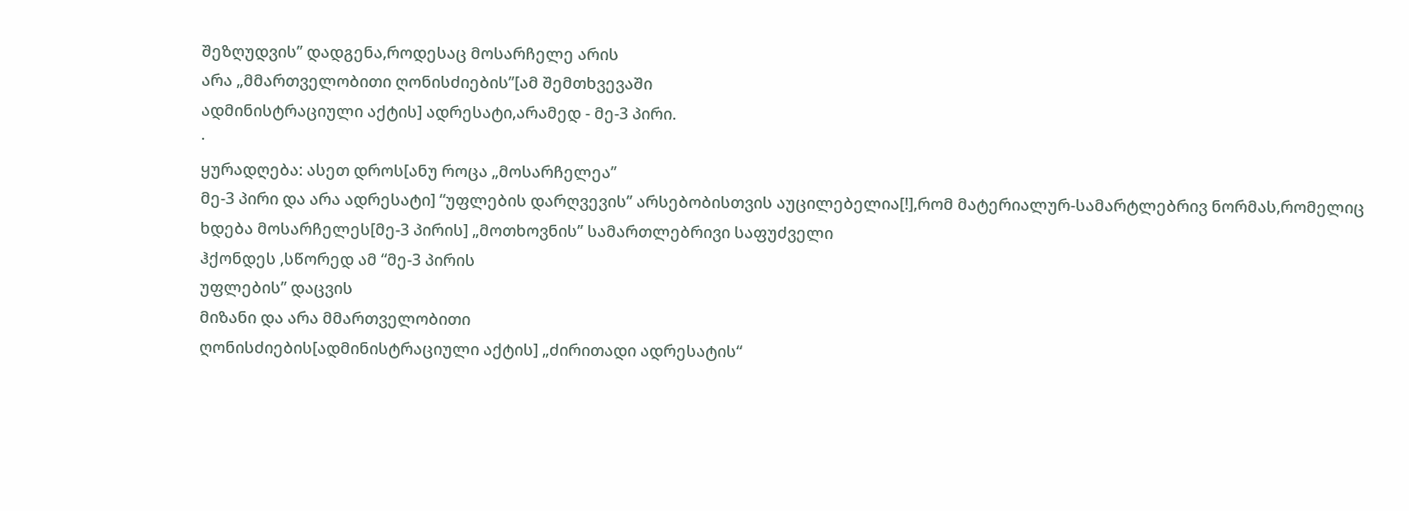შეზღუდვის’’ დადგენა,როდესაც მოსარჩელე არის
არა „მმართველობითი ღონისძიების’’[ამ შემთხვევაში
ადმინისტრაციული აქტის] ადრესატი,არამედ - მე-3 პირი.
·
ყურადღება: ასეთ დროს[ანუ როცა „მოსარჩელეა’’
მე-3 პირი და არა ადრესატი] “უფლების დარღვევის’’ არსებობისთვის აუცილებელია[!],რომ მატერიალურ-სამარტლებრივ ნორმას,რომელიც
ხდება მოსარჩელეს[მე-3 პირის] „მოთხოვნის’’ სამართლებრივი საფუძველი
ჰქონდეს ,სწორედ ამ “მე-3 პირის
უფლების’’ დაცვის
მიზანი და არა მმართველობითი
ღონისძიების[ადმინისტრაციული აქტის] „ძირითადი ადრესატის“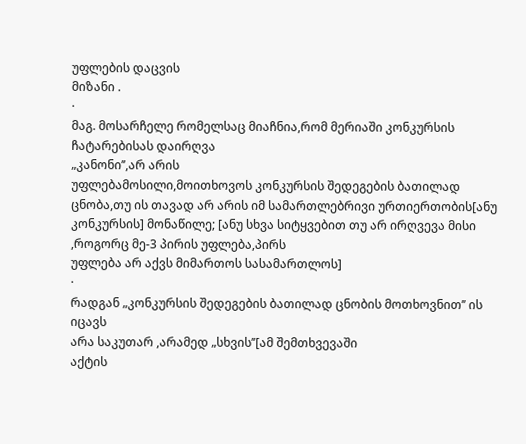უფლების დაცვის
მიზანი .
·
მაგ. მოსარჩელე რომელსაც მიაჩნია,რომ მერიაში კონკურსის ჩატარებისას დაირღვა
„კანონი’’,არ არის
უფლებამოსილი,მოითხოვოს კონკურსის შედეგების ბათილად ცნობა,თუ ის თავად არ არის იმ სამართლებრივი ურთიერთობის[ანუ
კონკურსის] მონაწილე; [ანუ სხვა სიტყვებით თუ არ ირღვევა მისი ,როგორც მე-3 პირის უფლება,პირს
უფლება არ აქვს მიმართოს სასამართლოს]
·
რადგან „კონკურსის შედეგების ბათილად ცნობის მოთხოვნით’’ ის იცავს
არა საკუთარ ,არამედ „სხვის’’[ამ შემთხვევაში
აქტის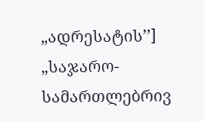„ადრესატის’’] „საჯარო-სამართლებრივ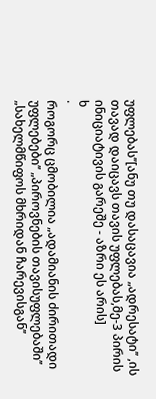უფლებას’’[ანუ თუ დასაცავია „ადრესატი’’ ,ის თავად დაიცავს თავის უფლებას,მე-3 პირის
ინიციატივის გარეშე - აზრი ეს არის]
ხ
·
როგორც ცმობილია „ადამიანის ძირითადი
უფლებები’’ „პიროვნების თავისუფლებაში’’ „სახელმწიფოს მხრიდან ჩარევისგან’’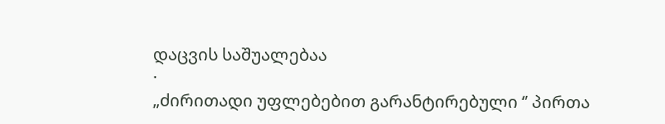დაცვის საშუალებაა
·
„ძირითადი უფლებებით გარანტირებული ‘’ პირთა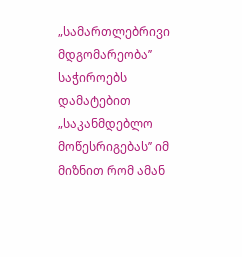„სამართლებრივი მდგომარეობა’’ საჭიროებს დამატებით „საკანმდებლო
მოწესრიგებას’’ იმ მიზნით რომ ამან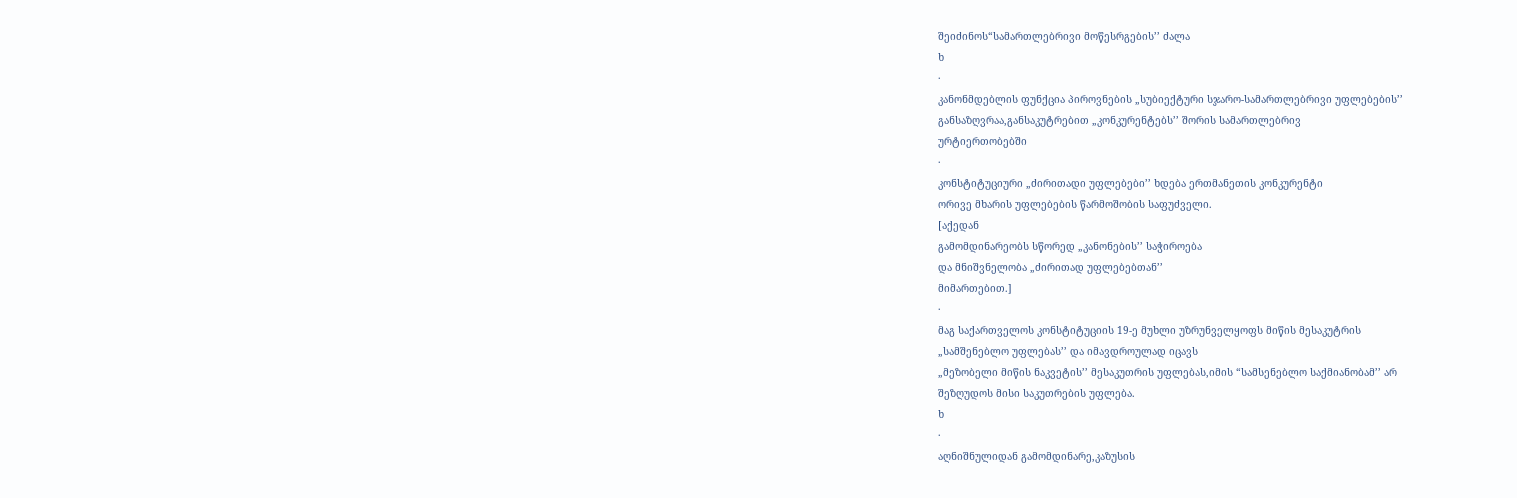შეიძინოს“სამართლებრივი მოწესრგების’’ ძალა
ხ
·
კანონმდებლის ფუნქცია პიროვნების „სუბიექტური სჯარო-სამართლებრივი უფლებების’’
განსაზღვრაა,განსაკუტრებით „კონკურენტებს’’ შორის სამართლებრივ
ურტიერთობებში
·
კონსტიტუციური „ძირითადი უფლებები’’ ხდება ერთმანეთის კონკურენტი
ორივე მხარის უფლებების წარმოშობის საფუძველი.
[აქედან
გამომდინარეობს სწორედ „კანონების’’ საჭიროება
და მნიშვნელობა „ძირითად უფლებებთან’’
მიმართებით.]
·
მაგ საქართველოს კონსტიტუციის 19-ე მუხლი უზრუნველყოფს მიწის მესაკუტრის
„სამშენებლო უფლებას’’ და იმავდროულად იცავს
„მეზობელი მიწის ნაკვეტის’’ მესაკუთრის უფლებას,იმის “სამსენებლო საქმიანობამ’’ არ
შეზღუდოს მისი საკუთრების უფლება.
ხ
·
აღნიშნულიდან გამომდინარე,კაზუსის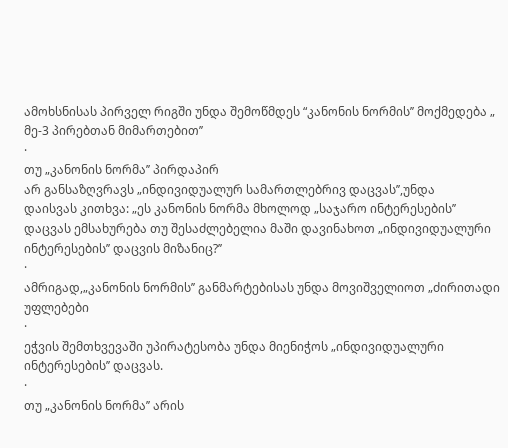ამოხსნისას პირველ რიგში უნდა შემოწმდეს “კანონის ნორმის’’ მოქმედება „ მე-3 პირებთან მიმართებით’’
·
თუ „კანონის ნორმა’’ პირდაპირ
არ განსაზღვრავს „ინდივიდუალურ სამართლებრივ დაცვას’’,უნდა
დაისვას კითხვა: „ეს კანონის ნორმა მხოლოდ „საჯარო ინტერესების’’
დაცვას ემსახურება თუ შესაძლებელია მაში დავინახოთ „ინდივიდუალური
ინტერესების’’ დაცვის მიზანიც?’’
·
ამრიგად,„კანონის ნორმის’’ განმარტებისას უნდა მოვიშველიოთ „ძირითადი უფლებები
·
ეჭვის შემთხვევაში უპირატესობა უნდა მიენიჭოს „ინდივიდუალური ინტერესების’’ დაცვას.
·
თუ „კანონის ნორმა’’ არის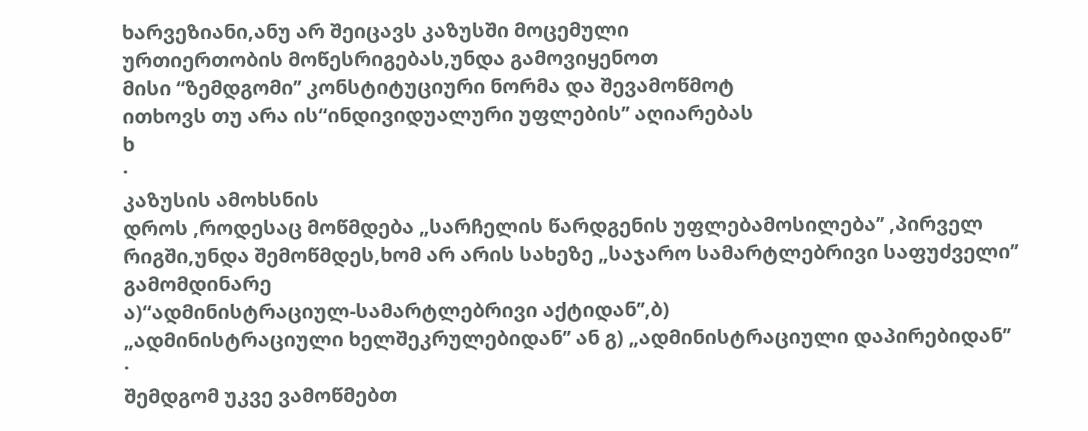ხარვეზიანი,ანუ არ შეიცავს კაზუსში მოცემული
ურთიერთობის მოწესრიგებას,უნდა გამოვიყენოთ
მისი “ზემდგომი’’ კონსტიტუციური ნორმა და შევამოწმოტ
ითხოვს თუ არა ის“ინდივიდუალური უფლების’’ აღიარებას
ხ
·
კაზუსის ამოხსნის
დროს ,როდესაც მოწმდება „სარჩელის წარდგენის უფლებამოსილება’’ ,პირველ
რიგში,უნდა შემოწმდეს,ხომ არ არის სახეზე „საჯარო სამარტლებრივი საფუძველი’’ გამომდინარე
ა)“ადმინისტრაციულ-სამარტლებრივი აქტიდან’’,ბ)
„ადმინისტრაციული ხელშეკრულებიდან’’ ან გ) „ადმინისტრაციული დაპირებიდან’’
·
შემდგომ უკვე ვამოწმებთ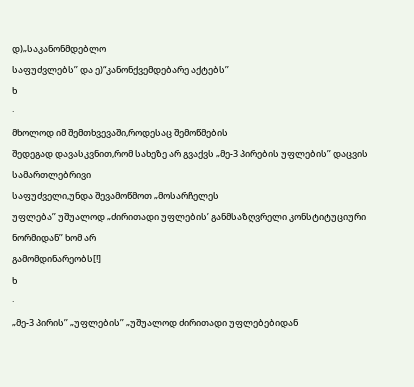დ)„საკანონმდებლო
საფუძვლებს’’ და ე)“კანონქვემდებარე აქტებს’’
ხ
·
მხოლოდ იმ შემთხვევაში,როდესაც შემოწმების
შედეგად დავასკვნით,რომ სახეზე არ გვაქვს „მე-3 პირების უფლების’’ დაცვის სამართლებრივი
საფუძველი,უნდა შევამოწმოთ „მოსარჩელეს
უფლება’’ უშუალოდ „ძირითადი უფლების’ განმსაზღვრელი კონსტიტუციური ნორმიდან’’ ხომ არ
გამომდინარეობს[!]
ხ
·
„მე-3 პირის’’ „უფლების’’ „უშუალოდ ძირითადი უფლებებიდან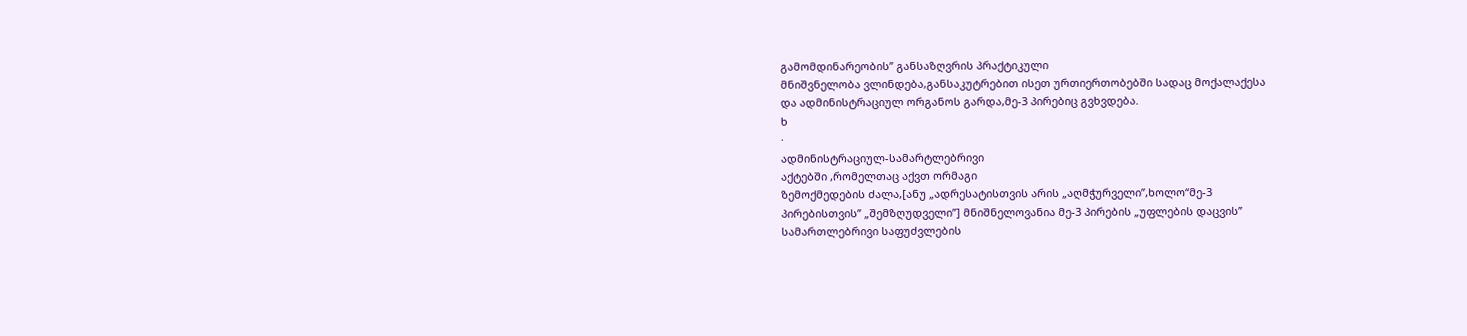გამომდინარეობის’’ განსაზღვრის პრაქტიკული
მნიშვნელობა ვლინდება,განსაკუტრებით ისეთ ურთიერთობებში სადაც მოქალაქესა
და ადმინისტრაციულ ორგანოს გარდა,მე-3 პირებიც გვხვდება.
ხ
·
ადმინისტრაციულ-სამარტლებრივი
აქტებში ,რომელთაც აქვთ ორმაგი
ზემოქმედების ძალა,[ანუ „ადრესატისთვის არის „აღმჭურველი’’,ხოლო“მე-3
პირებისთვის’’ „შემზღუდველი’’] მნიშნელოვანია მე-3 პირების „უფლების დაცვის’’
სამართლებრივი საფუძვლების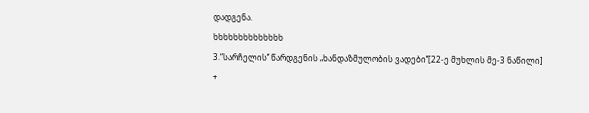დადგენა.
ხხხხხხხხხხხხხხ
3.“სარჩელის’’ წარდგენის „ხანდაზმულობის ვადები’’[22-ე მუხლის მე-3 ნაწილი]
+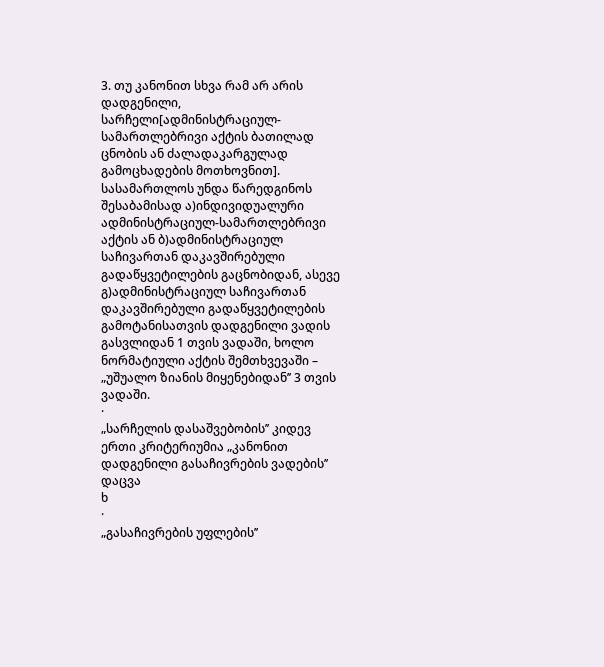3. თუ კანონით სხვა რამ არ არის დადგენილი, სარჩელი[ადმინისტრაციულ-სამართლებრივი აქტის ბათილად ცნობის ან ძალადაკარგულად გამოცხადების მოთხოვნით].
სასამართლოს უნდა წარედგინოს შესაბამისად ა)ინდივიდუალური ადმინისტრაციულ-სამართლებრივი აქტის ან ბ)ადმინისტრაციულ საჩივართან დაკავშირებული გადაწყვეტილების გაცნობიდან, ასევე გ)ადმინისტრაციულ საჩივართან დაკავშირებული გადაწყვეტილების გამოტანისათვის დადგენილი ვადის გასვლიდან 1 თვის ვადაში, ხოლო ნორმატიული აქტის შემთხვევაში – „უშუალო ზიანის მიყენებიდან’’ 3 თვის ვადაში.
·
„სარჩელის დასაშვებობის’’ კიდევ
ერთი კრიტერიუმია „კანონით დადგენილი გასაჩივრების ვადების’’ დაცვა
ხ
·
„გასაჩივრების უფლების’’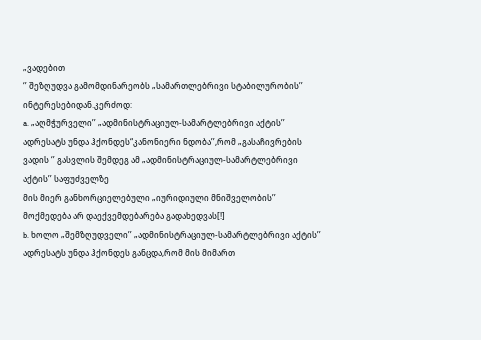„ვადებით
‘’ შეზღუდვა გამომდინარეობს „სამართლებრივი სტაბილურობის’’ ინტერესებიდან.კერძოდ:
a. „აღმჭურველი’’ „ადმინისტრაციულ-სამარტლებრივი აქტის’’ ადრესატს უნდა ჰქონდეს“კანონიერი ნდობა’’,რომ „გასაჩივრების
ვადის ‘’ გასვლის შემდეგ ამ „ადმინისტრაციულ-სამარტლებრივი აქტის’’ საფუძველზე
მის მიერ განხორციელებული „იურიდიული მნიშველობის’’ მოქმედება არ დაექვემდებარება გადახედვას[!]
b. ხოლო „შემზღუდველი’’ „ადმინისტრაციულ-სამარტლებრივი აქტის’’ ადრესატს უნდა ჰქონდეს განცდა,რომ მის მიმართ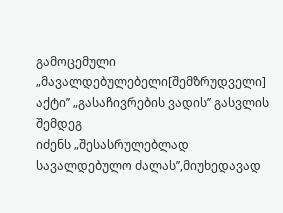გამოცემული „მავალდებულებელი[შემზრუდველი] აქტი’’ „გასაჩივრების ვადის’’ გასვლის შემდეგ
იძენს „შესასრულებლად სავალდებულო ძალას’’,მიუხედავად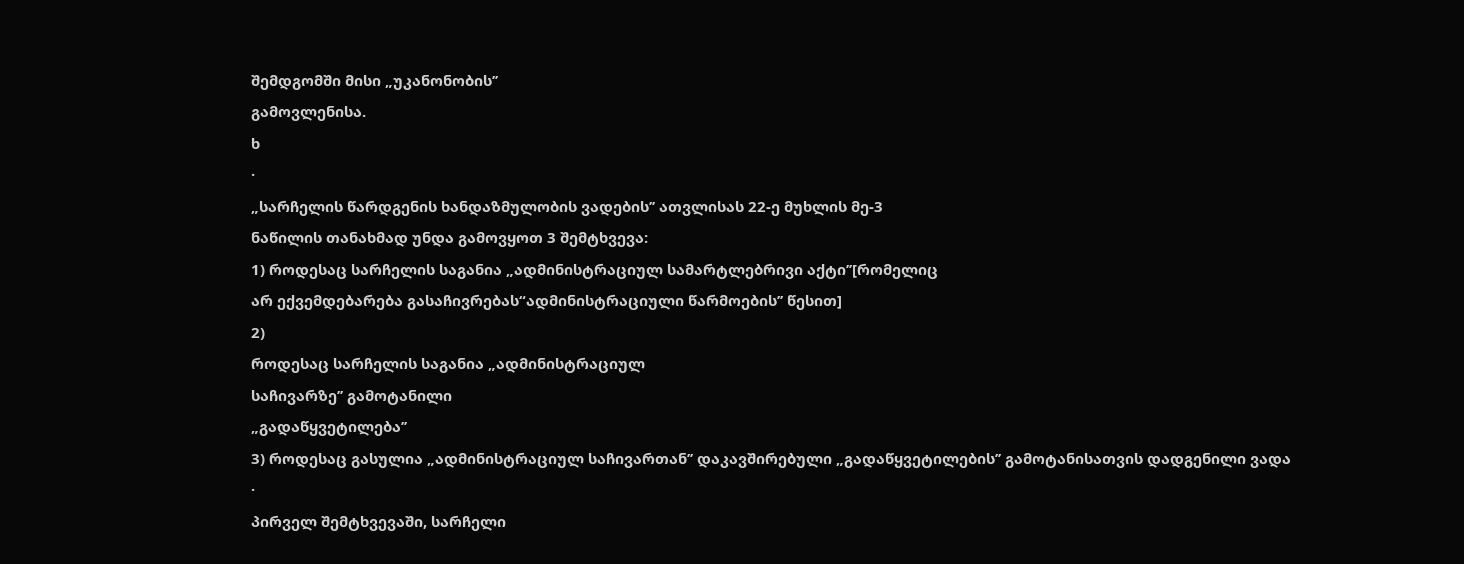შემდგომში მისი „უკანონობის’’
გამოვლენისა.
ხ
·
„სარჩელის წარდგენის ხანდაზმულობის ვადების’’ ათვლისას 22-ე მუხლის მე-3
ნაწილის თანახმად უნდა გამოვყოთ 3 შემტხვევა:
1) როდესაც სარჩელის საგანია „ადმინისტრაციულ სამარტლებრივი აქტი’’[რომელიც
არ ექვემდებარება გასაჩივრებას“ადმინისტრაციული წარმოების’’ წესით]
2)
როდესაც სარჩელის საგანია „ადმინისტრაციულ
საჩივარზე’’ გამოტანილი
„გადაწყვეტილება’’
3) როდესაც გასულია „ადმინისტრაციულ საჩივართან’’ დაკავშირებული „გადაწყვეტილების’’ გამოტანისათვის დადგენილი ვადა
·
პირველ შემტხვევაში, სარჩელი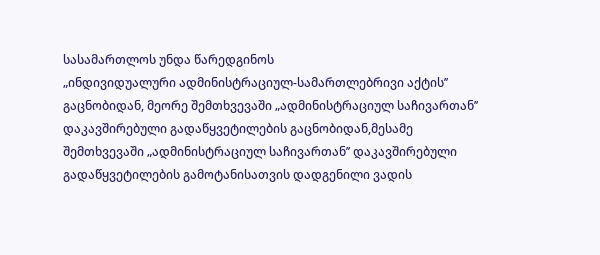სასამართლოს უნდა წარედგინოს
„ინდივიდუალური ადმინისტრაციულ-სამართლებრივი აქტის’’ გაცნობიდან, მეორე შემთხვევაში „ადმინისტრაციულ საჩივართან’’ დაკავშირებული გადაწყვეტილების გაცნობიდან,მესამე შემთხვევაში „ადმინისტრაციულ საჩივართან’’ დაკავშირებული გადაწყვეტილების გამოტანისათვის დადგენილი ვადის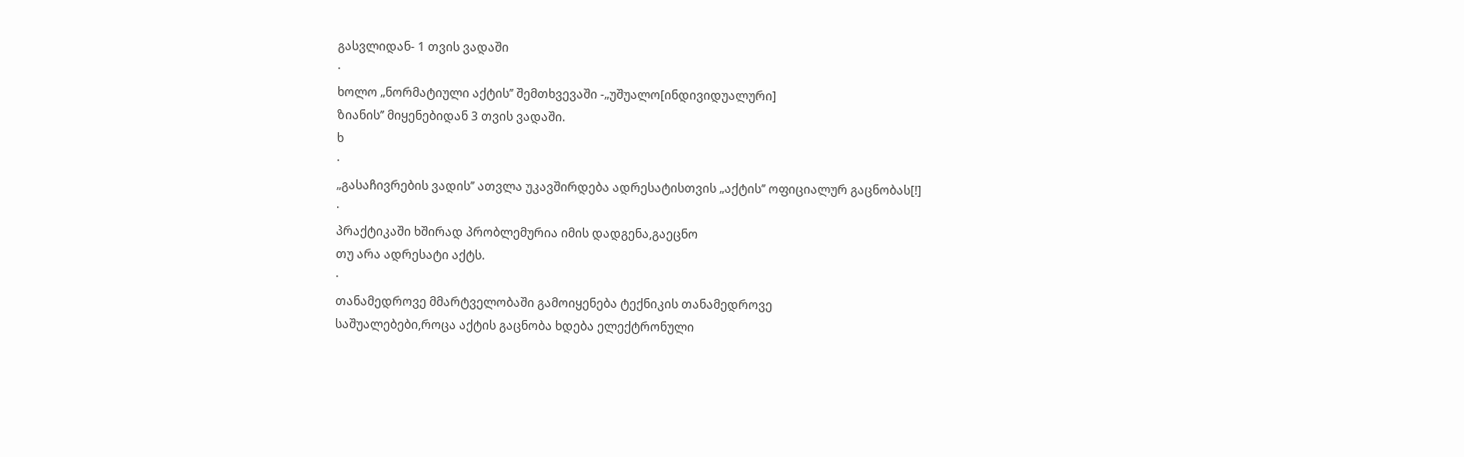გასვლიდან- 1 თვის ვადაში
·
ხოლო „ნორმატიული აქტის’’ შემთხვევაში -„უშუალო[ინდივიდუალური]
ზიანის’’ მიყენებიდან 3 თვის ვადაში.
ხ
·
„გასაჩივრების ვადის’’ ათვლა უკავშირდება ადრესატისთვის „აქტის’’ ოფიციალურ გაცნობას[!]
·
პრაქტიკაში ხშირად პრობლემურია იმის დადგენა,გაეცნო
თუ არა ადრესატი აქტს.
·
თანამედროვე მმარტველობაში გამოიყენება ტექნიკის თანამედროვე
საშუალებები,როცა აქტის გაცნობა ხდება ელექტრონული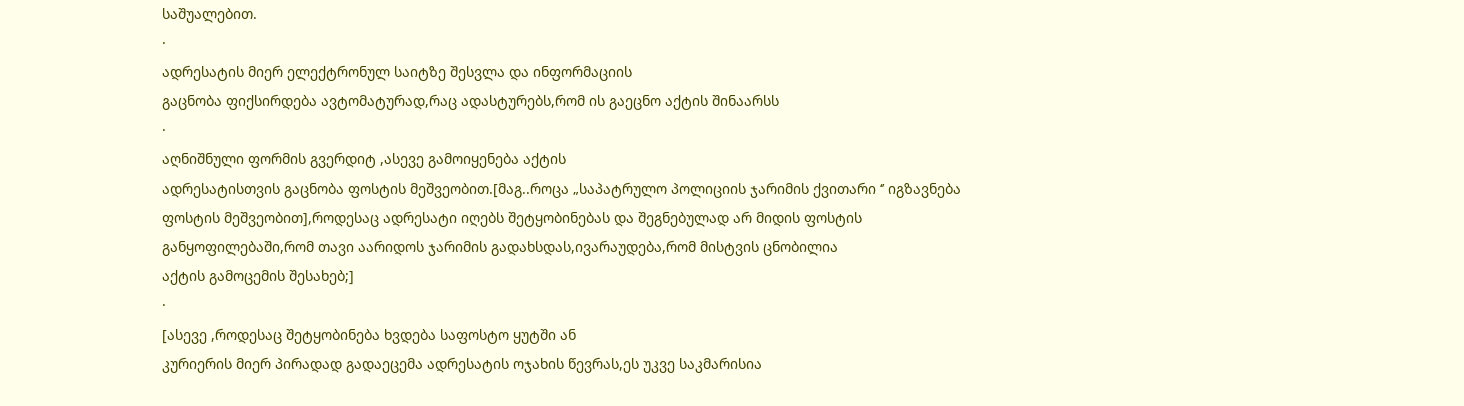საშუალებით.
·
ადრესატის მიერ ელექტრონულ საიტზე შესვლა და ინფორმაციის
გაცნობა ფიქსირდება ავტომატურად,რაც ადასტურებს,რომ ის გაეცნო აქტის შინაარსს
·
აღნიშნული ფორმის გვერდიტ ,ასევე გამოიყენება აქტის
ადრესატისთვის გაცნობა ფოსტის მეშვეობით.[მაგ..როცა „საპატრულო პოლიციის ჯარიმის ქვითარი ‘’ იგზავნება
ფოსტის მეშვეობით],როდესაც ადრესატი იღებს შეტყობინებას და შეგნებულად არ მიდის ფოსტის
განყოფილებაში,რომ თავი აარიდოს ჯარიმის გადახსდას,ივარაუდება,რომ მისტვის ცნობილია
აქტის გამოცემის შესახებ;]
·
[ასევე ,როდესაც შეტყობინება ხვდება საფოსტო ყუტში ან
კურიერის მიერ პირადად გადაეცემა ადრესატის ოჯახის წევრას,ეს უკვე საკმარისია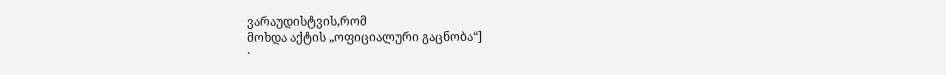ვარაუდისტვის,რომ
მოხდა აქტის „ოფიციალური გაცნობა“]
·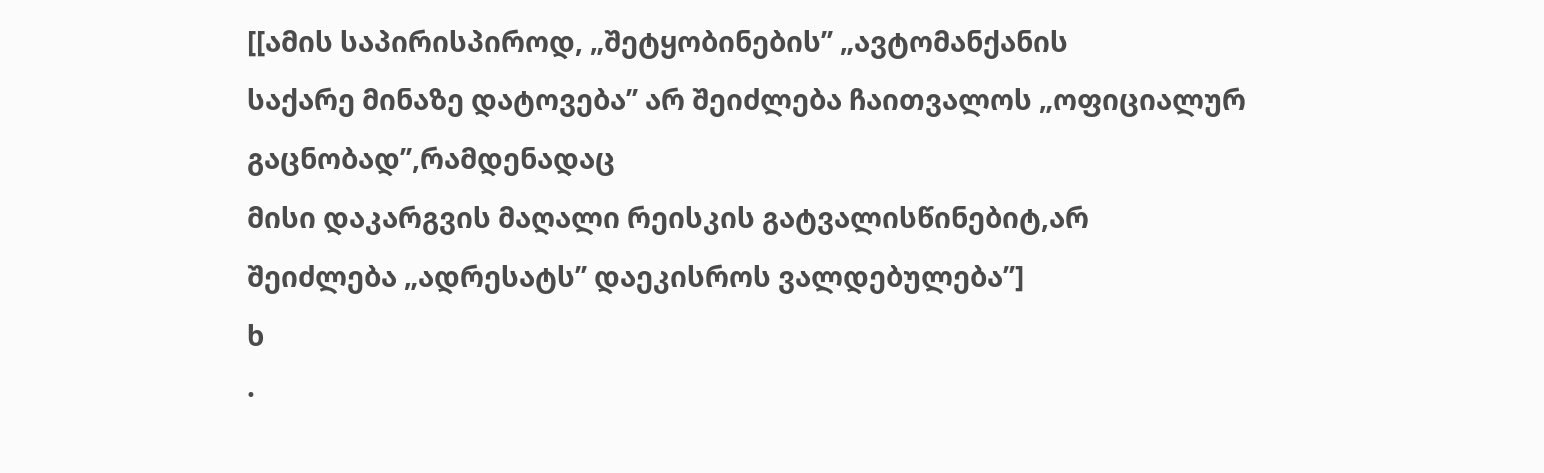[[ამის საპირისპიროდ, „შეტყობინების’’ „ავტომანქანის
საქარე მინაზე დატოვება’’ არ შეიძლება ჩაითვალოს „ოფიციალურ გაცნობად’’,რამდენადაც
მისი დაკარგვის მაღალი რეისკის გატვალისწინებიტ,არ
შეიძლება „ადრესატს’’ დაეკისროს ვალდებულება’’]
ხ
·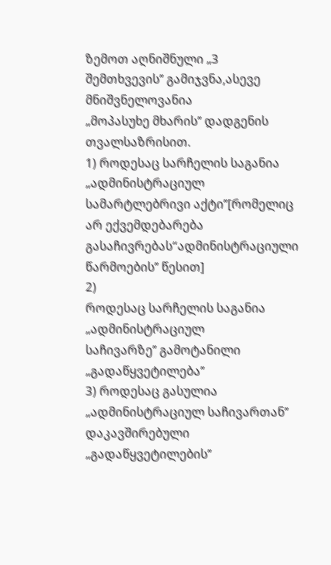ზემოთ აღნიშნული „3 შემთხვევის’’ გამიჯვნა,ასევე მნიშვნელოვანია
„მოპასუხე მხარის’’ დადგენის თვალსაზრისით.
1) როდესაც სარჩელის საგანია „ადმინისტრაციულ სამარტლებრივი აქტი’’[რომელიც
არ ექვემდებარება გასაჩივრებას“ადმინისტრაციული წარმოების’’ წესით]
2)
როდესაც სარჩელის საგანია „ადმინისტრაციულ
საჩივარზე’’ გამოტანილი
„გადაწყვეტილება’’
3) როდესაც გასულია „ადმინისტრაციულ საჩივართან’’ დაკავშირებული „გადაწყვეტილების’’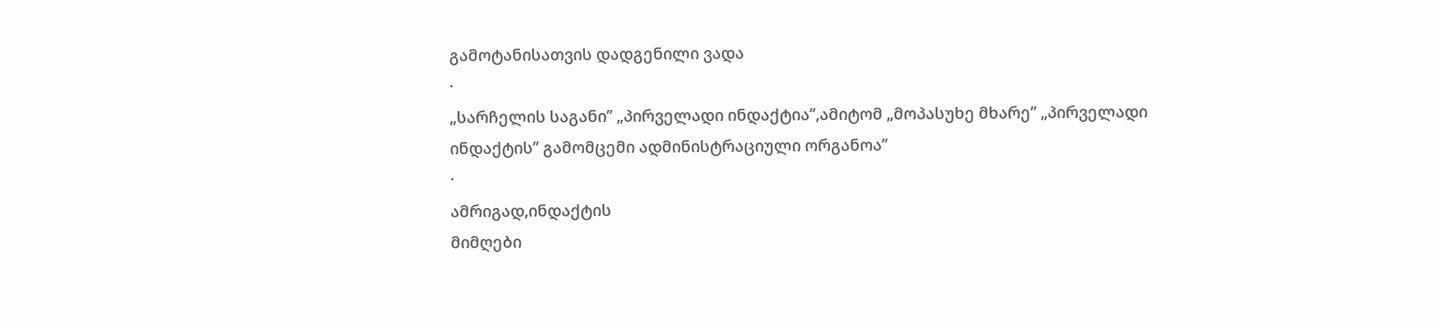გამოტანისათვის დადგენილი ვადა
·
„სარჩელის საგანი’’ „პირველადი ინდაქტია’’,ამიტომ „მოპასუხე მხარე’’ „პირველადი
ინდაქტის’’ გამომცემი ადმინისტრაციული ორგანოა’’
·
ამრიგად,ინდაქტის
მიმღები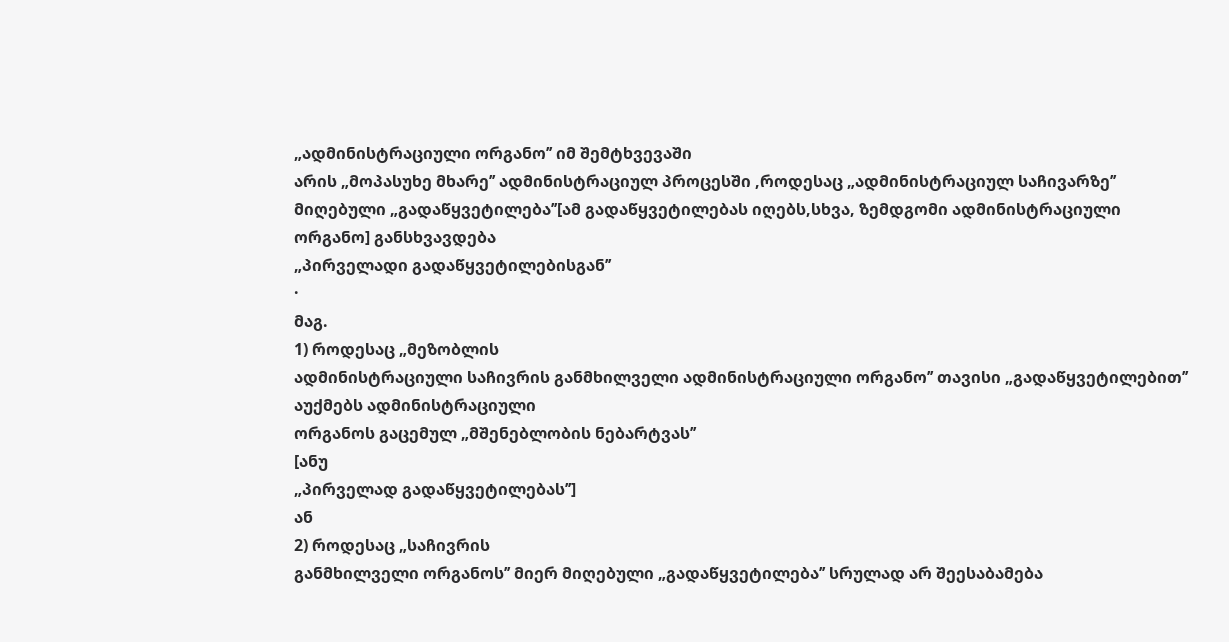„ადმინისტრაციული ორგანო’’ იმ შემტხვევაში
არის „მოპასუხე მხარე’’ ადმინისტრაციულ პროცესში ,როდესაც „ადმინისტრაციულ საჩივარზე’’
მიღებული „გადაწყვეტილება’’[ამ გადაწყვეტილებას იღებს,სხვა, ზემდგომი ადმინისტრაციული
ორგანო] განსხვავდება
„პირველადი გადაწყვეტილებისგან’’
·
მაგ.
1) როდესაც „მეზობლის
ადმინისტრაციული საჩივრის განმხილველი ადმინისტრაციული ორგანო’’ თავისი „გადაწყვეტილებით’’
აუქმებს ადმინისტრაციული
ორგანოს გაცემულ „მშენებლობის ნებარტვას’’
[ანუ
„პირველად გადაწყვეტილებას’’]
ან
2) როდესაც „საჩივრის
განმხილველი ორგანოს’’ მიერ მიღებული „გადაწყვეტილება’’ სრულად არ შეესაბამება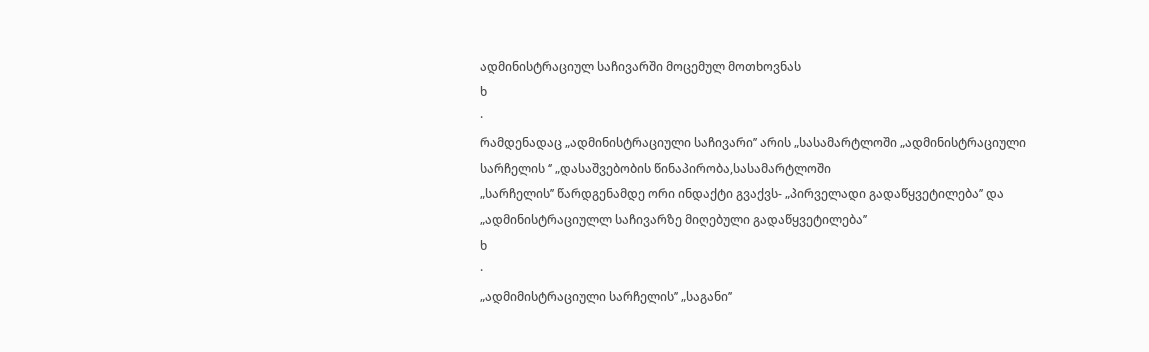ადმინისტრაციულ საჩივარში მოცემულ მოთხოვნას
ხ
·
რამდენადაც „ადმინისტრაციული საჩივარი’’ არის „სასამარტლოში „ადმინისტრაციული
სარჩელის ‘’ „დასაშვებობის წინაპირობა,სასამარტლოში
„სარჩელის’’ წარდგენამდე ორი ინდაქტი გვაქვს- „პირველადი გადაწყვეტილება’’ და
„ადმინისტრაციულლ საჩივარზე მიღებული გადაწყვეტილება’’
ხ
·
„ადმიმისტრაციული სარჩელის’’ „საგანი’’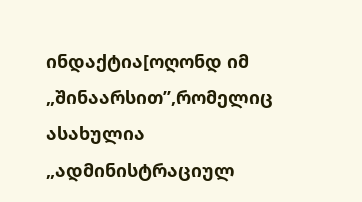ინდაქტია[ოღონდ იმ „შინაარსით’’,რომელიც
ასახულია „ადმინისტრაციულ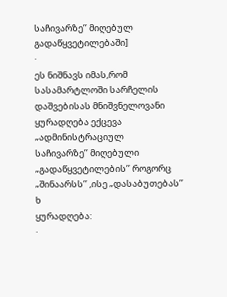საჩივარზე’’ მიღებულ გადაწყვეტილებაში]
·
ეს ნიშნავს იმას,რომ სასამარტლოში სარჩელის დაშვებისას მნიშვნელოვანი ყურადღება ექცევა „ადმინისტრაციულ
საჩივარზე’’ მიღებული „გადაწყვეტილების’’ როგორც
„შინაარსს’’ ,ისე „დასაბუთებას’’
ხ
ყურადღება:
·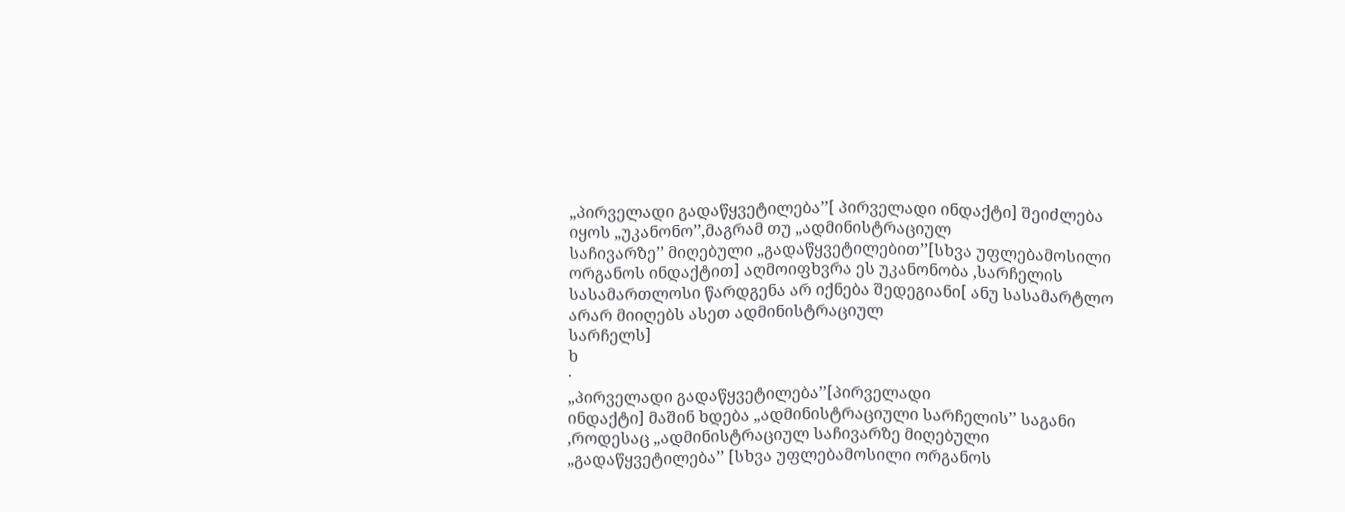„პირველადი გადაწყვეტილება’’[ პირველადი ინდაქტი] შეიძლება იყოს „უკანონო’’,მაგრამ თუ „ადმინისტრაციულ
საჩივარზე’’ მიღებული „გადაწყვეტილებით’’[სხვა უფლებამოსილი ორგანოს ინდაქტით] აღმოიფხვრა ეს უკანონობა ,სარჩელის
სასამართლოსი წარდგენა არ იქნება შედეგიანი[ ანუ სასამარტლო არარ მიიღებს ასეთ ადმინისტრაციულ
სარჩელს]
ხ
·
„პირველადი გადაწყვეტილება’’[პირველადი
ინდაქტი] მაშინ ხდება „ადმინისტრაციული სარჩელის’’ საგანი ,როდესაც „ადმინისტრაციულ საჩივარზე მიღებული
„გადაწყვეტილება’’ [სხვა უფლებამოსილი ორგანოს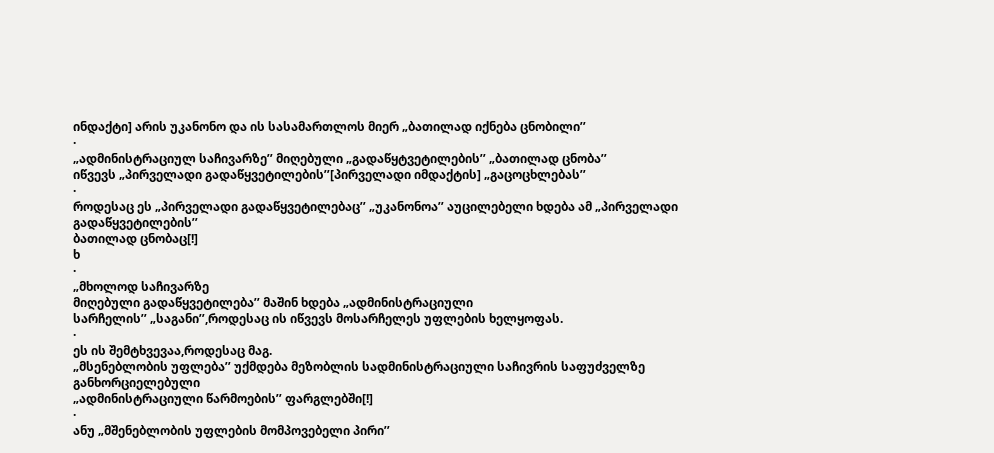ინდაქტი] არის უკანონო და ის სასამართლოს მიერ „ბათილად იქნება ცნობილი’’
·
„ადმინისტრაციულ საჩივარზე’’ მიღებული „გადაწყტვეტილების’’ „ბათილად ცნობა’’
იწვევს „პირველადი გადაწყვეტილების’’[პირველადი იმდაქტის] „გაცოცხლებას’’
·
როდესაც ეს „პირველადი გადაწყვეტილებაც’’ „უკანონოა’’ აუცილებელი ხდება ამ „პირველადი გადაწყვეტილების’’
ბათილად ცნობაც[!]
ხ
·
„მხოლოდ საჩივარზე
მიღებული გადაწყვეტილება’’ მაშინ ხდება „ადმინისტრაციული
სარჩელის’’ „საგანი’’,როდესაც ის იწვევს მოსარჩელეს უფლების ხელყოფას.
·
ეს ის შემტხვევაა,როდესაც მაგ.
„მსენებლობის უფლება’’ უქმდება მეზობლის სადმინისტრაციული საჩივრის საფუძველზე განხორციელებული
„ადმინისტრაციული წარმოების’’ ფარგლებში[!]
·
ანუ „მშენებლობის უფლების მომპოვებელი პირი’’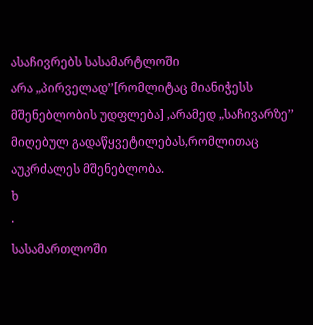ასაჩივრებს სასამარტლოში
არა „პირველად’’[რომლიტაც მიანიჭესს მშენებლობის უდფლება] ,არამედ „საჩივარზე’’ მიღებულ გადაწყვეტილებას,რომლითაც
აუკრძალეს მშენებლობა.
ხ
·
სასამართლოში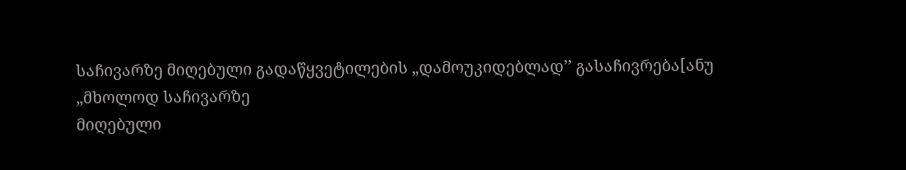საჩივარზე მიღებული გადაწყვეტილების „დამოუკიდებლად’’ გასაჩივრება[ანუ
„მხოლოდ საჩივარზე
მიღებული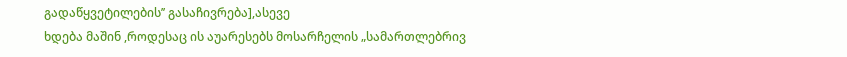გადაწყვეტილების’’ გასაჩივრება],ასევე
ხდება მაშინ ,როდესაც ის აუარესებს მოსარჩელის „სამართლებრივ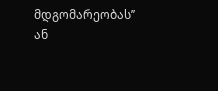მდგომარეობას’’ ან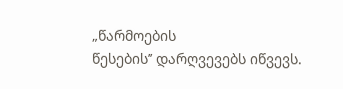„წარმოების
წესების’’ დარღვევებს იწვევს.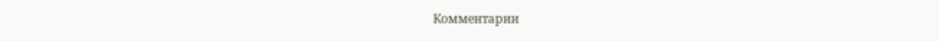Комментарии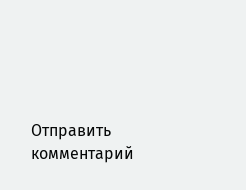Отправить комментарий